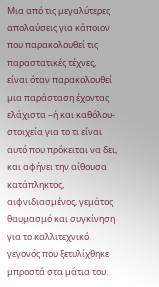Μια από τις μεγαλύτερες απολαύσεις για κάποιον που παρακολουθεί τις παραστατικές τέχνες, είναι όταν παρακολουθεί μια παράσταση έχοντας ελάχιστα –ή και καθόλου- στοιχεία για το τι είναι αυτό που πρόκειται να δει, και αφήνει την αίθουσα κατάπληκτος, αιφνιδιασμένος, γεμάτος θαυμασμό και συγκίνηση για το καλλιτεχνικό γεγονός που ξετυλίχθηκε μπροστά στα μάτια του.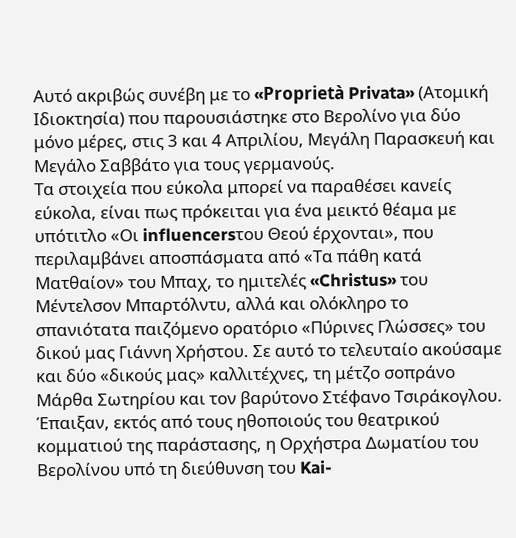Αυτό ακριβώς συνέβη με το «Proprietà Privata» (Ατομική Ιδιοκτησία) που παρουσιάστηκε στο Βερολίνο για δύο μόνο μέρες, στις 3 και 4 Απριλίου, Μεγάλη Παρασκευή και Μεγάλο Σαββάτο για τους γερμανούς.
Τα στοιχεία που εύκολα μπορεί να παραθέσει κανείς εύκολα, είναι πως πρόκειται για ένα μεικτό θέαμα με υπότιτλο «Οι influencersτου Θεού έρχονται», που περιλαμβάνει αποσπάσματα από «Τα πάθη κατά Ματθαίον» του Μπαχ, το ημιτελές «Christus» του Μέντελσον Μπαρτόλντυ, αλλά και ολόκληρο το σπανιότατα παιζόμενο ορατόριο «Πύρινες Γλώσσες» του δικού μας Γιάννη Χρήστου. Σε αυτό το τελευταίο ακούσαμε και δύο «δικούς μας» καλλιτέχνες, τη μέτζο σοπράνο Μάρθα Σωτηρίου και τον βαρύτονο Στέφανο Τσιράκογλου. Έπαιξαν, εκτός από τους ηθοποιούς του θεατρικού κομματιού της παράστασης, η Ορχήστρα Δωματίου του Βερολίνου υπό τη διεύθυνση του Kai-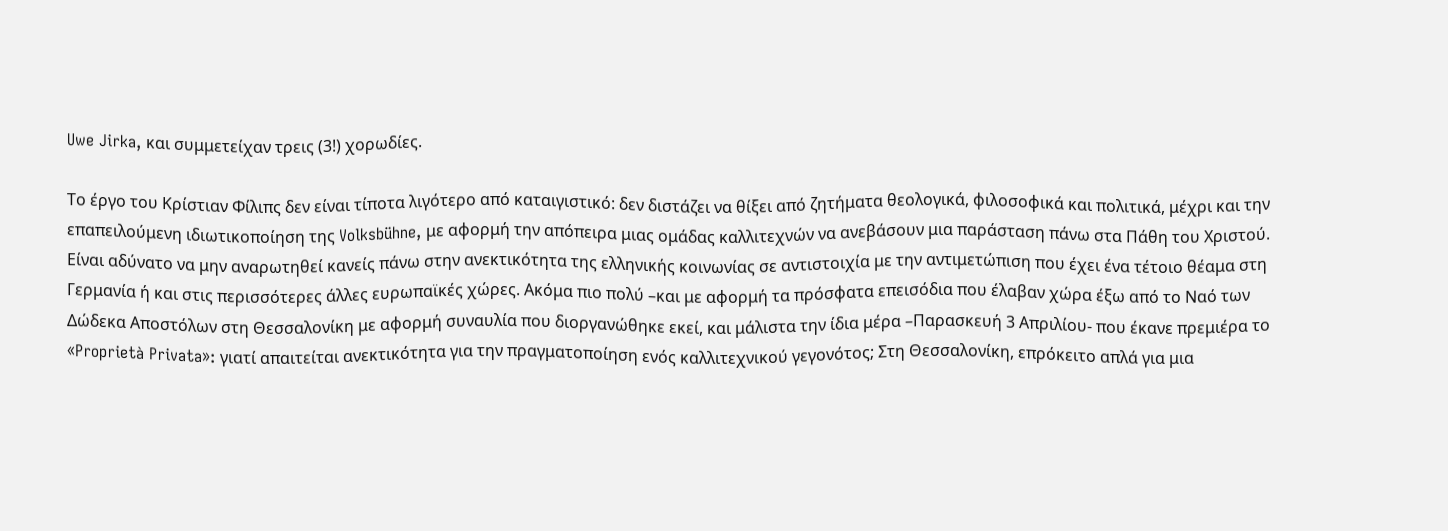Uwe Jirka, και συμμετείχαν τρεις (3!) χορωδίες.

Το έργο του Κρίστιαν Φίλιπς δεν είναι τίποτα λιγότερο από καταιγιστικό: δεν διστάζει να θίξει από ζητήματα θεολογικά, φιλοσοφικά και πολιτικά, μέχρι και την επαπειλούμενη ιδιωτικοποίηση της Volksbühne, με αφορμή την απόπειρα μιας ομάδας καλλιτεχνών να ανεβάσουν μια παράσταση πάνω στα Πάθη του Χριστού.
Είναι αδύνατο να μην αναρωτηθεί κανείς πάνω στην ανεκτικότητα της ελληνικής κοινωνίας σε αντιστοιχία με την αντιμετώπιση που έχει ένα τέτοιο θέαμα στη Γερμανία ή και στις περισσότερες άλλες ευρωπαϊκές χώρες. Ακόμα πιο πολύ –και με αφορμή τα πρόσφατα επεισόδια που έλαβαν χώρα έξω από το Ναό των Δώδεκα Αποστόλων στη Θεσσαλονίκη με αφορμή συναυλία που διοργανώθηκε εκεί, και μάλιστα την ίδια μέρα –Παρασκευή 3 Απριλίου- που έκανε πρεμιέρα το «Proprietà Privata»: γιατί απαιτείται ανεκτικότητα για την πραγματοποίηση ενός καλλιτεχνικού γεγονότος; Στη Θεσσαλονίκη, επρόκειτο απλά για μια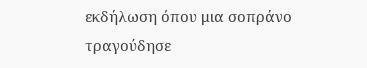εκδήλωση όπου μια σοπράνο τραγούδησε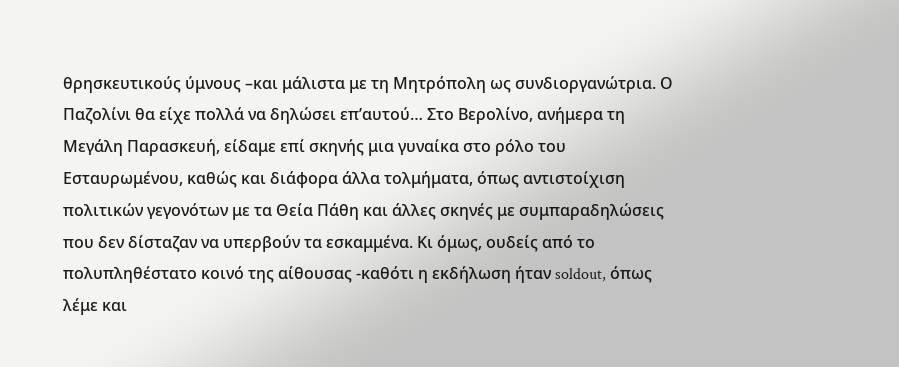θρησκευτικούς ύμνους –και μάλιστα με τη Μητρόπολη ως συνδιοργανώτρια. Ο Παζολίνι θα είχε πολλά να δηλώσει επ’αυτού… Στο Βερολίνο, ανήμερα τη Μεγάλη Παρασκευή, είδαμε επί σκηνής μια γυναίκα στο ρόλο του Εσταυρωμένου, καθώς και διάφορα άλλα τολμήματα, όπως αντιστοίχιση πολιτικών γεγονότων με τα Θεία Πάθη και άλλες σκηνές με συμπαραδηλώσεις που δεν δίσταζαν να υπερβούν τα εσκαμμένα. Κι όμως, ουδείς από το πολυπληθέστατο κοινό της αίθουσας -καθότι η εκδήλωση ήταν soldout, όπως λέμε και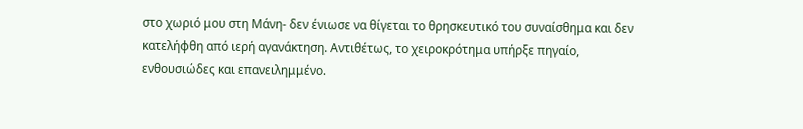στο χωριό μου στη Μάνη- δεν ένιωσε να θίγεται το θρησκευτικό του συναίσθημα και δεν κατελήφθη από ιερή αγανάκτηση. Αντιθέτως, το χειροκρότημα υπήρξε πηγαίο, ενθουσιώδες και επανειλημμένο.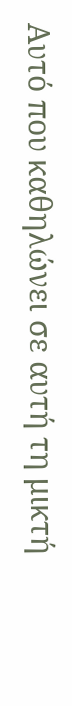Αυτό που καθηλώνει σε αυτή τη μικτή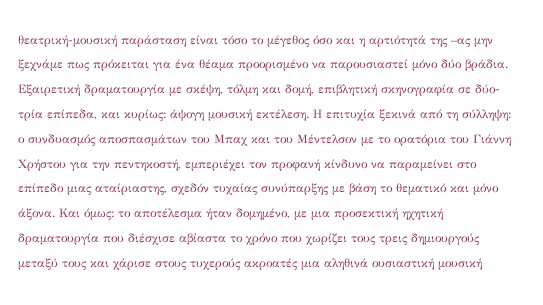θεατρική-μουσική παράσταση είναι τόσο το μέγεθος όσο και η αρτιότητά της –ας μην ξεχνάμε πως πρόκειται για ένα θέαμα προορισμένο να παρουσιαστεί μόνο δύο βράδια. Εξαιρετική δραματουργία με σκέψη, τόλμη και δομή, επιβλητική σκηνογραφία σε δύο-τρία επίπεδα, και κυρίως: άψογη μουσική εκτέλεση. Η επιτυχία ξεκινά από τη σύλληψη: ο συνδυασμός αποσπασμάτων του Μπαχ και του Μέντελσον με το ορατόρια του Γιάννη Χρήστου για την πεντηκοστή, εμπεριέχει τον προφανή κίνδυνο να παραμείνει στο επίπεδο μιας αταίριαστης, σχεδόν τυχαίας συνύπαρξης με βάση το θεματικό και μόνο άξονα. Και όμως: το αποτέλεσμα ήταν δομημένο, με μια προσεκτική ηχητική δραματουργία που διέσχισε αβίαστα το χρόνο που χωρίζει τους τρεις δημιουργούς μεταξύ τους και χάρισε στους τυχερούς ακροατές μια αληθινά ουσιαστική μουσική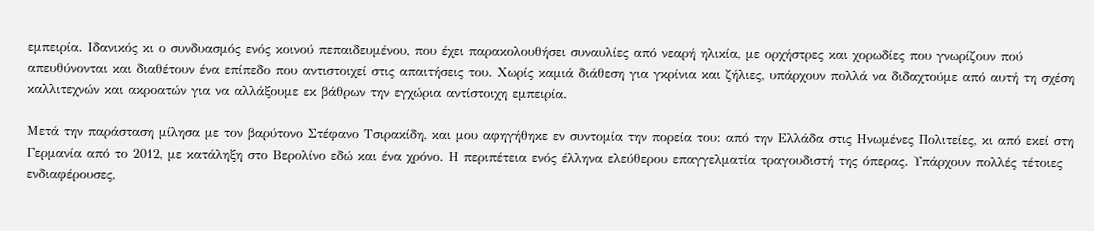εμπειρία. Ιδανικός κι ο συνδυασμός ενός κοινού πεπαιδευμένου, που έχει παρακολουθήσει συναυλίες από νεαρή ηλικία, με ορχήστρες και χορωδίες που γνωρίζουν πού απευθύνονται και διαθέτουν ένα επίπεδο που αντιστοιχεί στις απαιτήσεις του. Χωρίς καμιά διάθεση για γκρίνια και ζήλιες, υπάρχουν πολλά να διδαχτούμε από αυτή τη σχέση καλλιτεχνών και ακροατών για να αλλάξουμε εκ βάθρων την εγχώρια αντίστοιχη εμπειρία.

Μετά την παράσταση μίλησα με τον βαρύτονο Στέφανο Τσιρακίδη, και μου αφηγήθηκε εν συντομία την πορεία του: από την Ελλάδα στις Ηνωμένες Πολιτείες, κι από εκεί στη Γερμανία από το 2012, με κατάληξη στο Βερολίνο εδώ και ένα χρόνο. Η περιπέτεια ενός έλληνα ελεύθερου επαγγελματία τραγουδιστή της όπερας. Υπάρχουν πολλές τέτοιες ενδιαφέρουσες,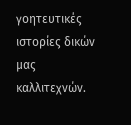γοητευτικές ιστορίες δικών μας καλλιτεχνών.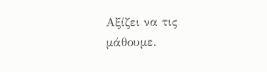Αξίζει να τις μάθουμε.